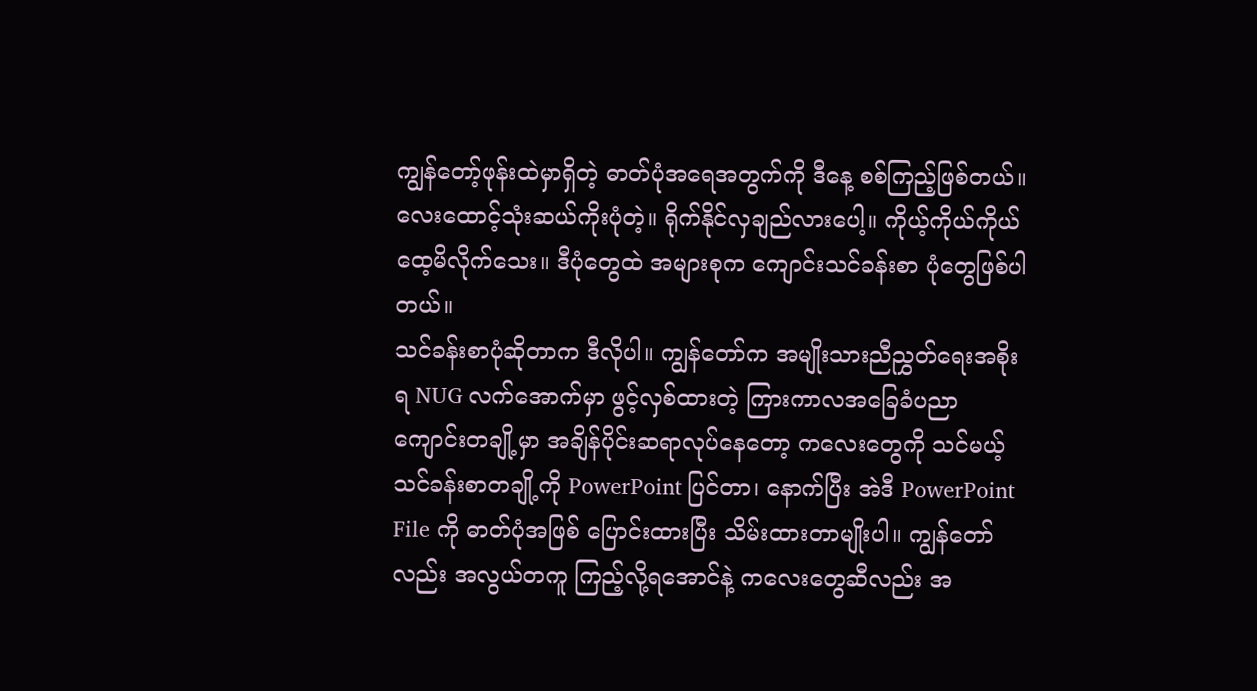ကျွန်တော့်ဖုန်းထဲမှာရှိတဲ့ ဓာတ်ပုံအရေအတွက်ကို ဒီနေ့ စစ်ကြည့်ဖြစ်တယ်။ လေးထောင့်သုံးဆယ်ကိုးပုံတဲ့။ ရိုက်နိုင်လှချည်လားပေါ့။ ကိုယ့်ကိုယ်ကိုယ် ထေ့မိလိုက်သေး။ ဒီပုံတွေထဲ အများစုက ကျောင်းသင်ခန်းစာ ပုံတွေဖြစ်ပါတယ်။
သင်ခန်းစာပုံဆိုတာက ဒီလိုပါ။ ကျွန်တော်က အမျိုးသားညီညွှတ်ရေးအစိုးရ NUG လက်အောက်မှာ ဖွင့်လှစ်ထားတဲ့ ကြားကာလအခြေခံပညာကျောင်းတချို့မှာ အချိန်ပိုင်းဆရာလုပ်နေတော့ ကလေးတွေကို သင်မယ့်သင်ခန်းစာတချို့ကို PowerPoint ပြင်တာ၊ နောက်ပြီး အဲဒီ PowerPoint File ကို ဓာတ်ပုံအဖြစ် ပြောင်းထားပြီး သိမ်းထားတာမျိုးပါ။ ကျွန်တော်လည်း အလွယ်တကူ ကြည့်လို့ရအောင်နဲ့ ကလေးတွေဆီလည်း အ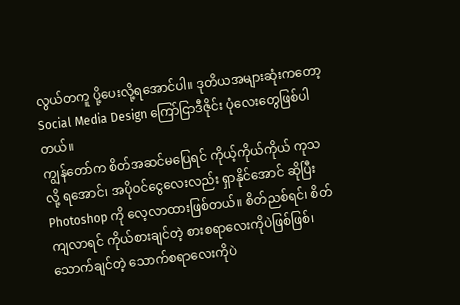လွယ်တကူ ပို့ပေးလို့ရအောင်ပါ။ ဒုတိယအများဆုံးကတော့ Social Media Design ကြော်ငြာဒီဇိုင်း ပုံလေးတွေဖြစ်ပါတယ်။
ကျွန်တော်က စိတ်အဆင်မပြေရင် ကိုယ့်ကိုယ်ကိုယ် ကုသလို့ ရအောင်၊ အပိုဝင်ငွေလေးလည်း ရှာနိုင်အောင် ဆိုပြီး Photoshop ကို လေ့လာထားဖြစ်တယ်။ စိတ်ညစ်ရင်၊ စိတ်ကျလာရင် ကိုယ်စားချင်တဲ့ စားစရာလေးကိုပဲဖြစ်ဖြစ်၊ သောက်ချင်တဲ့ သောက်စရာလေးကိုပဲ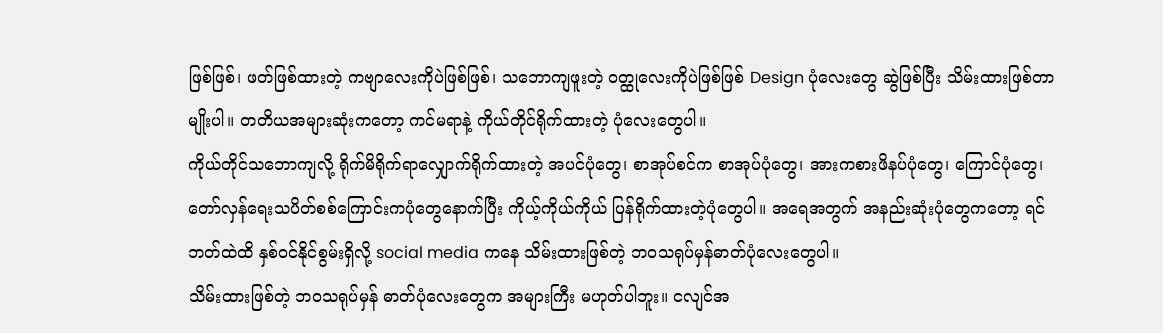ဖြစ်ဖြစ်၊ ဖတ်ဖြစ်ထားတဲ့ ကဗျာလေးကိုပဲဖြစ်ဖြစ်၊ သဘောကျဖူးတဲ့ ဝတ္ထုလေးကိုပဲဖြစ်ဖြစ် Design ပုံလေးတွေ ဆွဲဖြစ်ပြီး သိမ်းထားဖြစ်တာမျိုးပါ။ တတိယအများဆုံးကတော့ ကင်မရာနဲ့ ကိုယ်တိုင်ရိုက်ထားတဲ့ ပုံလေးတွေပါ။
ကိုယ်တိုင်သဘောကျလို့ ရိုက်မိရိုက်ရာလျှောက်ရိုက်ထားတဲ့ အပင်ပုံတွေ၊ စာအုပ်စင်က စာအုပ်ပုံတွေ၊ အားကစားဖိနပ်ပုံတွေ၊ ကြောင်ပုံတွေ၊ တော်လှန်ရေးသပိတ်စစ်ကြောင်းကပုံတွေနောက်ပြီး ကိုယ့်ကိုယ်ကိုယ် ပြန်ရိုက်ထားတဲ့ပုံတွေပါ။ အရေအတွက် အနည်းဆုံးပုံတွေကတော့ ရင်ဘတ်ထဲထိ နှစ်ဝင်နိုင်စွမ်းရှိလို့ social media ကနေ သိမ်းထားဖြစ်တဲ့ ဘဝသရုပ်မှန်ဓာတ်ပုံလေးတွေပါ။
သိမ်းထားဖြစ်တဲ့ ဘဝသရုပ်မှန် ဓာတ်ပုံလေးတွေက အများကြီး မဟုတ်ပါဘူး။ ငလျင်အ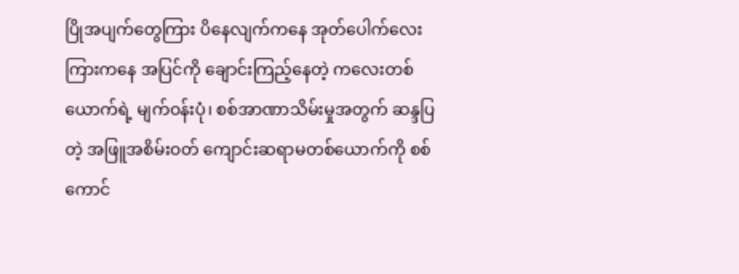ပြိုအပျက်တွေကြား ပိနေလျက်ကနေ အုတ်ပေါက်လေးကြားကနေ အပြင်ကို ချောင်းကြည့်နေတဲ့ ကလေးတစ်ယောက်ရဲ့ မျက်ဝန်းပုံ၊ စစ်အာဏာသိမ်းမှုအတွက် ဆန္ဒပြတဲ့ အဖြူအစိမ်းဝတ် ကျောင်းဆရာမတစ်ယောက်ကို စစ်ကောင်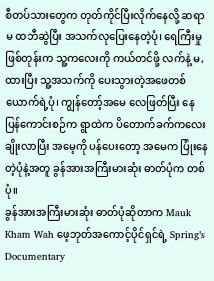စီတပ်သားတွေက တုတ်ကိုင်ပြီးလိုက်နေလို့ ဆရာမ ထဘီဆွဲပြီး အသက်လုပြေးနေတဲ့ပုံ၊ ရေကြီးမှုဖြစ်တုန်းက သူ့ကလေးကို ကယ်တင်ဖို့ လက်နဲ့ မ,ထားပြီး သူ့အသက်ကို ပေးသွားတဲ့အဖေတစ်ယောက်ရဲ့ပုံ၊ ကျွန်တော့်အမေ လေဖြတ်ပြီး နေပြန်ကောင်းစဉ်က ရွာထဲက ပိတောက်ခက်ကလေးချိုးလာပြီး အမေ့ကို ပန်ပေးတော့ အမေက ပြုံးနေတဲ့ပုံနဲ့အတူ ခွန်အားအကြီးမားဆုံး ဓာတ်ပုံက တစ်ပုံ။
ခွန်အားအကြီးမားဆုံး ဓာတ်ပုံဆိုတာက Mauk Kham Wah ဖေ့ဘုတ်အကောင့်ပိုင်ရှင်ရဲ့ Spring’s Documentary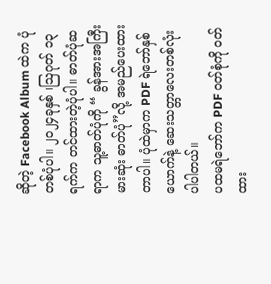ဆိုတဲ့ Facebook Album ထဲက ပုံတစ်ပုံပါ။ ၂၀၂၄ခုနှစ် ၊ဩဂုတ် ၁၃ ရက်က တင်ထားတဲ့ပုံပါ။ ဓာတ်ပုံဆရာက သူ့ဓာတ်ပုံကို “ ခွန်အားအကြီးမားဆုံး ဓာတ်ပုံ”လို့ အမည်ပေးထားတာပါ။ ပုံထဲမှာက PDF ရဲဘော်နှစ်ယောက်နဲ့ ဆေးသတ္တာလေးတစ်လုံးပါပါတယ်။
ပထမရဲဘော်က PDF ဝတ်စုံကို ဝတ်ထား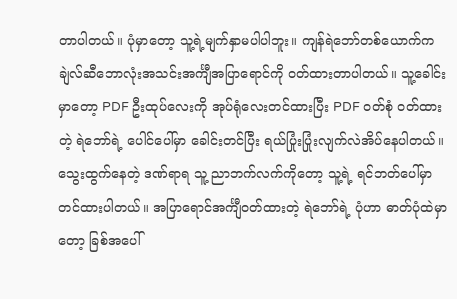တာပါတယ်။ ပုံမှာတော့ သူ့ရဲ့မျက်နှာမပါပါဘူး။ ကျန်ရဲဘော်တစ်ယောက်က ချဲလ်ဆီဘောလုံးအသင်းအင်္ကျီအပြာရောင်ကို ဝတ်ထားတာပါတယ်။ သူ့ခေါင်းမှာတော့ PDF ဦးထုပ်လေးကို အုပ်ရုံလေးတင်ထားပြီး PDF ဝတ်စုံ ဝတ်ထားတဲ့ ရဲဘော်ရဲ့ ပေါင်ပေါ်မှာ ခေါင်းတင်ပြီး ရယ်ပြုံးပြုံးလျက်လဲအိပ်နေပါတယ်။ သွေးထွက်နေတဲ့ ဒဏ်ရာရ သူ့ ညာဘက်လက်ကိုတော့ သူ့ရဲ့ ရင်ဘတ်ပေါ်မှာ တင်ထားပါတယ်။ အပြာရောင်အင်္ကျီဝတ်ထားတဲ့ ရဲဘော်ရဲ့ ပုံဟာ ဓာတ်ပုံထဲမှာတော့ ခြစ်အပေါ်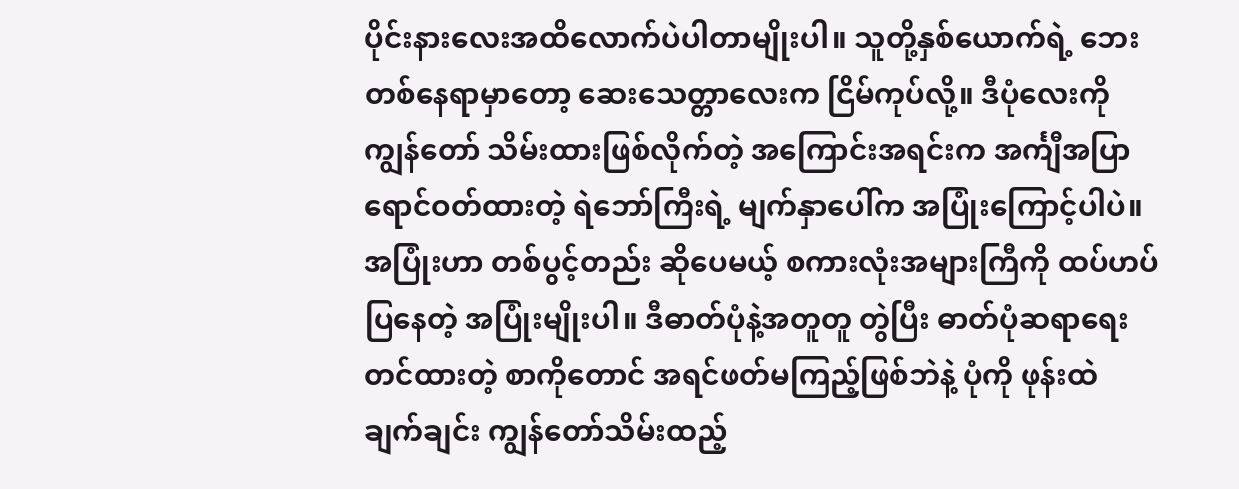ပိုင်းနားလေးအထိလောက်ပဲပါတာမျိုးပါ။ သူတို့နှစ်ယောက်ရဲ့ ဘေးတစ်နေရာမှာတော့ ဆေးသေတ္တာလေးက ငြိမ်ကုပ်လို့။ ဒီပုံလေးကို ကျွန်တော် သိမ်းထားဖြစ်လိုက်တဲ့ အကြောင်းအရင်းက အင်္ကျီအပြာရောင်ဝတ်ထားတဲ့ ရဲဘော်ကြီးရဲ့ မျက်နှာပေါ်က အပြုံးကြောင့်ပါပဲ။ အပြုံးဟာ တစ်ပွင့်တည်း ဆိုပေမယ့် စကားလုံးအများကြီကို ထပ်ဟပ်ပြနေတဲ့ အပြုံးမျိုးပါ။ ဒီဓာတ်ပုံနဲ့အတူတူ တွဲပြီး ဓာတ်ပုံဆရာရေးတင်ထားတဲ့ စာကိုတောင် အရင်ဖတ်မကြည့်ဖြစ်ဘဲနဲ့ ပုံကို ဖုန်းထဲ ချက်ချင်း ကျွန်တော်သိမ်းထည့်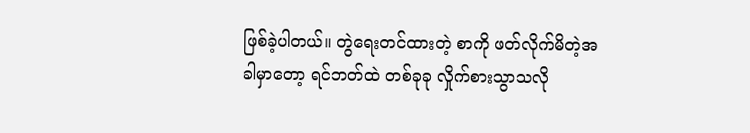ဖြစ်ခဲ့ပါတယ်။ တွဲရေးတင်ထားတဲ့ စာကို ဖတ်လိုက်မိတဲ့အခါမှာတော့ ရင်ဘတ်ထဲ တစ်ခုခု လှိုက်စားသွာသလို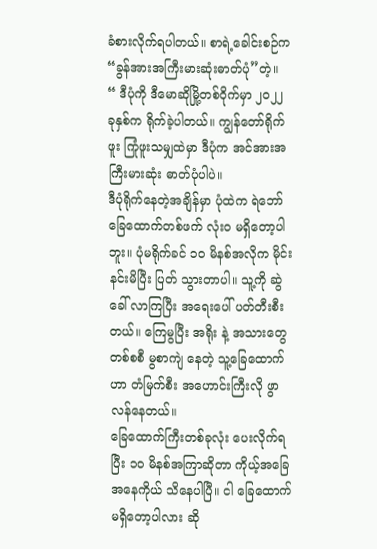ခံစားလိုက်ရပါတယ်။ စာရဲ့ခေါင်းစဉ်က “ခွန်အားအကြီးမားဆုံးဓာတ်ပုံ”တဲ့။
“ ဒီပုံကို ဒီမောဆိုမြို့တစ်ဝိုက်မှာ ၂၀၂၂ ခုနှစ်က ရိုက်ခဲ့ပါတယ်။ ကျွန်တော်ရိုက်ဖူး ကြုံဖူးသမျှထဲမှာ ဒီပုံက အင်အားအကြီးမားဆုံး ဓာတ်ပုံပါပဲ။
ဒီပုံရိုက်နေတဲ့အချိန်မှာ ပုံထဲက ရဲဘော် ခြေထောက်တစ်ဖက် လုံးဝ မရှိတော့ပါဘူး။ ပုံမရိုက်ခင် ၁၀ မိနစ်အလိုက မိုင်း နင်းမိပြီး ပြတ် သွားတာပါ။ သူ့ကို ဆွဲခေါ် လာကြပြီး အရေးပေါ် ပတ်တီးစီးတယ်။ ကြေမွပြီး အရိုး နဲ့ အသားတွေ တစ်စစီ မွစာကျဲ နေတဲ့ သူ့ခြေထောက်ဟာ တံမြက်စီး အဟောင်းကြီးလို ဖွာလန်နေတယ်။
ခြေထောက်ကြီးတစ်ခုလုံး ပေးလိုက်ရပြီး ၁၀ မိနစ်အကြာဆိုတာ ကိုယ့်အခြေအနေကိုယ် သိနေပါပြီ။ ငါ ခြေထောက် မရှိတော့ပါလား ဆို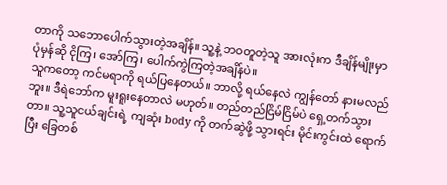တာကို သဘောပေါက်သွားတဲ့အချိန်။ သူ့နဲ့ ဘဝတူတဲ့သူ အားလုံးက ဒီချိန်မျိုးမှာ ပုံမှန်ဆို ငိုကြ၊ အော်ကြ၊ ပေါက်ကွဲကြတဲ့အချိန်ပဲ။
သူကတော့ ကင်မရာကို ရယ်ပြနေတယ်။ ဘာလို့ ရယ်နေလဲ ကျွန်တော် နားမလည်ဘူး။ ဒီရဲဘော်က မူးရူးနေတာလဲ မဟုတ်။ တည်တည်ငြိမ်ငြိမ်ပဲ ရှေ့တက်သွားတာ။ သူ့သူငယ်ချင်းရဲ့ ကျဆုံး body ကို တက်ဆွဲဖို့ သွားရင်း မိုင်းကွင်းထဲ ရောက်ပြီး ခြေတစ်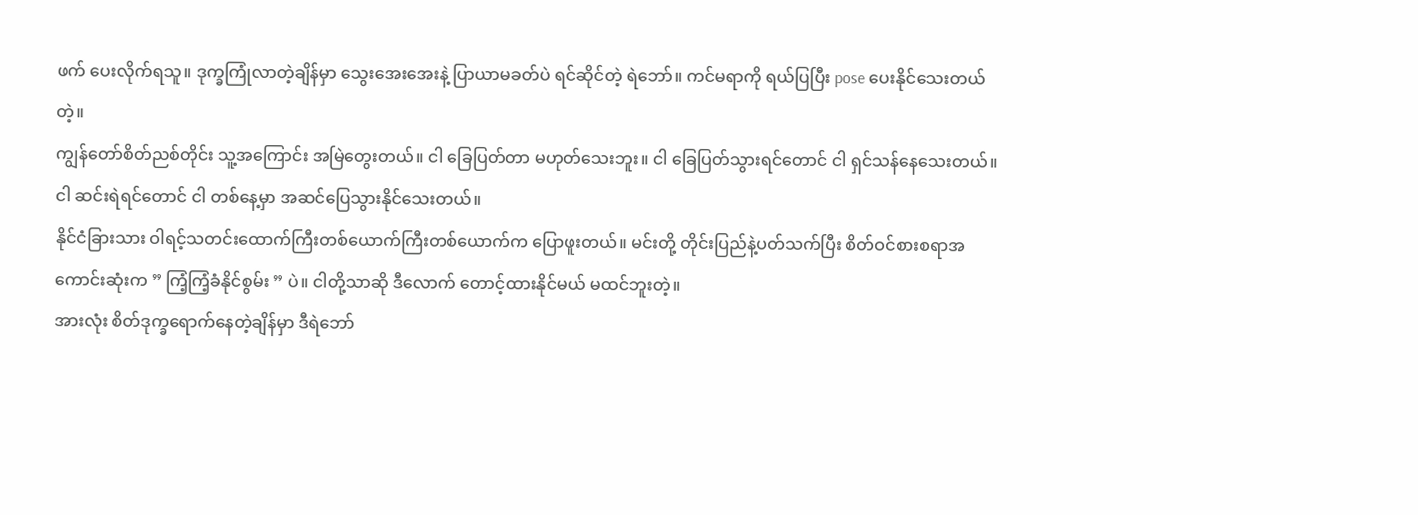ဖက် ပေးလိုက်ရသူ။ ဒုက္ခကြုံလာတဲ့ချိန်မှာ သွေးအေးအေးနဲ့ ပြာယာမခတ်ပဲ ရင်ဆိုင်တဲ့ ရဲဘော်။ ကင်မရာကို ရယ်ပြပြီး pose ပေးနိုင်သေးတယ်တဲ့။
ကျွန်တော်စိတ်ညစ်တိုင်း သူ့အကြောင်း အမြဲတွေးတယ်။ ငါ ခြေပြတ်တာ မဟုတ်သေးဘူး။ ငါ ခြေပြတ်သွားရင်တောင် ငါ ရှင်သန်နေသေးတယ်။ ငါ ဆင်းရဲရင်တောင် ငါ တစ်နေ့မှာ အဆင်ပြေသွားနိုင်သေးတယ်။
နိုင်ငံခြားသား ဝါရင့်သတင်းထောက်ကြီးတစ်ယောက်ကြီးတစ်ယောက်က ပြောဖူးတယ်။ မင်းတို့ တိုင်းပြည်နဲ့ပတ်သက်ပြီး စိတ်ဝင်စားစရာအကောင်းဆုံးက ” ကြံ့ကြံ့ခံနိုင်စွမ်း ” ပဲ။ ငါတို့သာဆို ဒီလောက် တောင့်ထားနိုင်မယ် မထင်ဘူးတဲ့။
အားလုံး စိတ်ဒုက္ခရောက်နေတဲ့ချိန်မှာ ဒီရဲဘော်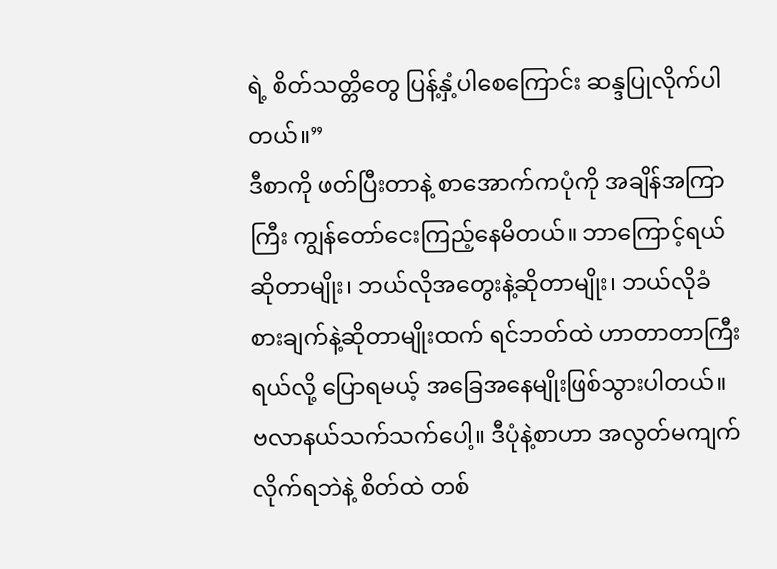ရဲ့ စိတ်သတ္တိတွေ ပြန့်နှံ့ပါစေကြောင်း ဆန္ဒပြုလိုက်ပါတယ်။”
ဒီစာကို ဖတ်ပြီးတာနဲ့ စာအောက်ကပုံကို အချိန်အကြာကြီး ကျွန်တော်ငေးကြည့်နေမိတယ်။ ဘာကြောင့်ရယ်ဆိုတာမျိုး၊ ဘယ်လိုအတွေးနဲ့ဆိုတာမျိုး၊ ဘယ်လိုခံစားချက်နဲ့ဆိုတာမျိုးထက် ရင်ဘတ်ထဲ ဟာတာတာကြီးရယ်လို့ ပြောရမယ့် အခြေအနေမျိုးဖြစ်သွားပါတယ်။ ဗလာနယ်သက်သက်ပေါ့။ ဒီပုံနဲ့စာဟာ အလွတ်မကျက်လိုက်ရဘဲနဲ့ စိတ်ထဲ တစ်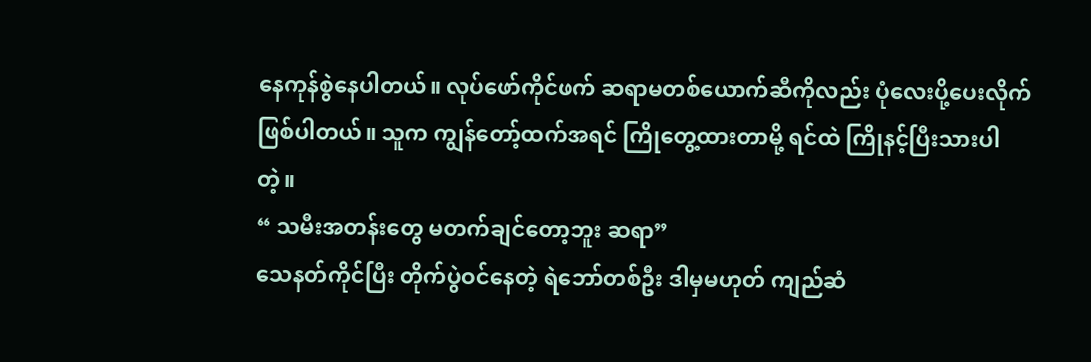နေကုန်စွဲနေပါတယ်။ လုပ်ဖော်ကိုင်ဖက် ဆရာမတစ်ယောက်ဆီကိုလည်း ပုံလေးပို့ပေးလိုက်ဖြစ်ပါတယ်။ သူက ကျွန်တော့်ထက်အရင် ကြိုတွေ့ထားတာမို့ ရင်ထဲ ကြိုနင့်ပြီးသားပါတဲ့။
“ သမီးအတန်းတွေ မတက်ချင်တော့ဘူး ဆရာ”
သေနတ်ကိုင်ပြီး တိုက်ပွဲဝင်နေတဲ့ ရဲဘော်တစ်ဦး ဒါမှမဟုတ် ကျည်ဆံ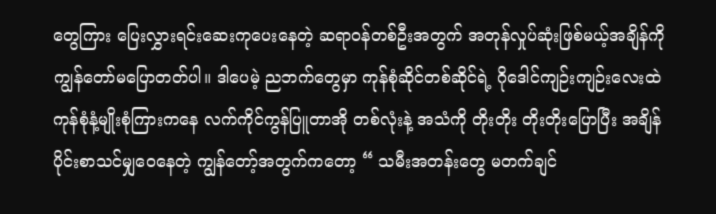တွေကြား ပြေးလွှားရင်းဆေးကုပေးနေတဲ့ ဆရာဝန်တစ်ဦးအတွက် အတုန်လှုပ်ဆုံးဖြစ်မယ့်အချိန်ကို ကျွန်တော်မပြောတတ်ပါ။ ဒါပေမဲ့ ညဘက်တွေမှာ ကုန်စုံဆိုင်တစ်ဆိုင်ရဲ့ ဂိုဒေါင်ကျဉ်းကျဉ်းလေးထဲ ကုန်စုံနံ့မျိုးစုံကြားကနေ လက်ကိုင်ကွန်ပြူတာအို တစ်လုံးနဲ့ အသံကို တိုးတိုး တိုးတိုးပြောပြီး အချိန်ပိုင်းစာသင်မျှဝေနေတဲ့ ကျွန်တော့်အတွက်ကတော့ “ သမီးအတန်းတွေ မတက်ချင်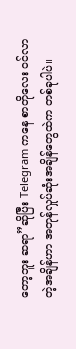တော့ဘူး ဆရာ”ဆိုပြီး Telegram ကနေ စာတိုလေး ဝင်လာတဲ့အချိန်ဟာ အတုန်လှုပ်ဆုံးအချိန်တွေထဲက တစ်ခုပါပဲ။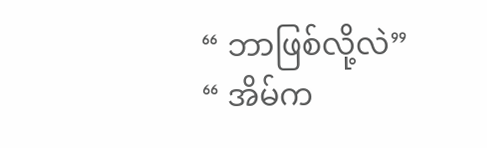“ ဘာဖြစ်လို့လဲ”
“ အိမ်က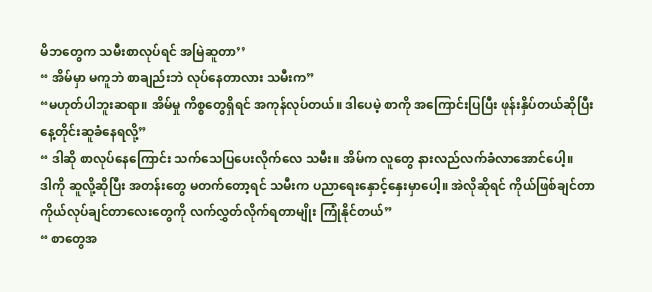မိဘတွေက သမီးစာလုပ်ရင် အမြဲဆူတာ’’
“ အိမ်မှာ မကူဘဲ စာချည်းဘဲ လုပ်နေတာလား သမီးက”
“မဟုတ်ပါဘူးဆရာ။ အိမ်မှု ကိစ္စတွေရှိရင် အကုန်လုပ်တယ်။ ဒါပေမဲ့ စာကို အကြောင်းပြပြီး ဖုန်းနှိပ်တယ်ဆိုပြီး နေ့တိုင်းဆူခံနေရလို့”
“ ဒါဆို စာလုပ်နေကြောင်း သက်သေပြပေးလိုက်လေ သမီး။ အိမ်က လူတွေ နားလည်လက်ခံလာအောင်ပေါ့။
ဒါကို ဆူလို့ဆိုပြီး အတန်းတွေ မတက်တော့ရင် သမီးက ပညာရေးနှောင့်နှေးမှာပေါ့။ အဲလိုဆိုရင် ကိုယ်ဖြစ်ချင်တာ ကိုယ်လုပ်ချင်တာလေးတွေကို လက်လွှတ်လိုက်ရတာမျိုး ကြုံနိုင်တယ်”
“ စာတွေအ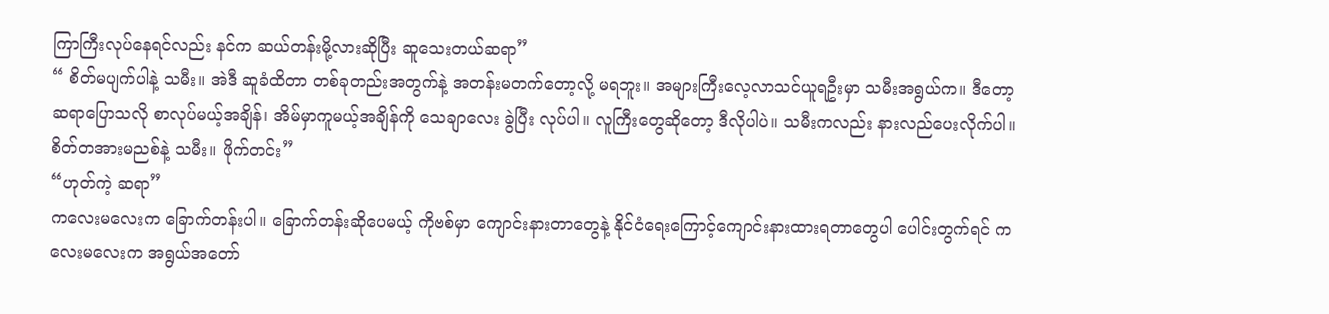ကြာကြီးလုပ်နေရင်လည်း နင်က ဆယ်တန်းမို့လားဆိုပြီး ဆူသေးတယ်ဆရာ”
“ စိတ်မပျက်ပါနဲ့ သမီး။ အဲဒီ ဆူခံထိတာ တစ်ခုတည်းအတွက်နဲ့ အတန်းမတက်တော့လို့ မရဘူး။ အများကြီးလေ့လာသင်ယူရဦးမှာ သမီးအရွယ်က။ ဒီတော့ ဆရာပြောသလို စာလုပ်မယ့်အချိန်၊ အိမ်မှာကူမယ့်အချိန်ကို သေချာလေး ခွဲပြီး လုပ်ပါ။ လူကြီးတွေဆိုတော့ ဒီလိုပါပဲ။ သမီးကလည်း နားလည်ပေးလိုက်ပါ။ စိတ်တအားမညစ်နဲ့ သမီး။ ဖိုက်တင်း”
“ဟုတ်ကဲ့ ဆရာ”
ကလေးမလေးက ခြောက်တန်းပါ။ ခြောက်တန်းဆိုပေမယ့် ကိုဗစ်မှာ ကျောင်းနားတာတွေနဲ့ နိုင်ငံရေးကြောင့်ကျောင်းနားထားရတာတွေပါ ပေါင်းတွက်ရင် ကလေးမလေးက အရွယ်အတော်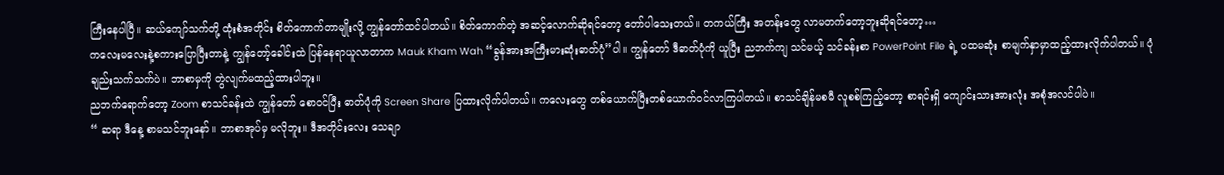ကြီးနေပါပြီ။ ဆယ်ကျော်သက်တို့ ထုံးစံအတိုင်း စိတ်ကောက်တာမျိုးလို့ ကျွန်တော်ထင်ပါတယ်။ စိတ်ကောက်တဲ့ အဆင့်လောက်ဆိုရင်တော့ တော်ပါသေးတယ်။ တကယ်ကြီး အတန်းတွေ လာမတက်တော့ဘူးဆိုရင်တော့…
ကလေးမလေးနဲ့စကားပြောပြီးတာနဲ့ ကျွန်တော့်ခေါင်းထဲ ပြန်နေရာယူလာတာက Mauk Kham Wah “ခွန်အားအကြီးမားဆုံးဓာတ်ပုံ”ပါ။ ကျွန်တော် ဒီဓာတ်ပုံကို ယူပြီး ညဘက်ကျ သင်မယ့် သင်ခန်းစာ PowerPoint File ရဲ့ ပထမဆုံး စာမျက်နှာမှာထည့်ထားလိုက်ပါတယ်။ ပုံချည်းသက်သက်ပဲ။ ဘာစာမှကို တွဲလျက်မထည့်ထားပါဘူး။
ညဘက်ရောက်တော့ Zoom စာသင်ခန်းထဲ ကျွန်တော် စောဝင်ပြီး ဓာတ်ပုံကို Screen Share ပြထားလိုက်ပါတယ်။ ကလေးတွေ တစ်ယောက်ပြီးတစ်ယောက်ဝင်လာကြပါတယ်။ စာသင်ချိန်မစမီ လူစစ်ကြည့်တော့ စာရင်းရှိ ကျောင်းသားအားလုံး အစုံအလင်ပါပဲ။
“ ဆရာ ဒီနေ့ စာမသင်ဘူးနော်။ ဘာစာအုပ်မှ မလိုဘူး။ ဒီအတိုင်းလေး သေချာ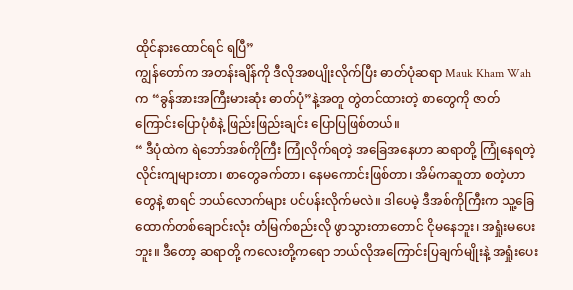ထိုင်နားထောင်ရင် ရပြီ”
ကျွန်တော်က အတန်းချိန်ကို ဒီလိုအစပျိုးလိုက်ပြီး ဓာတ်ပုံဆရာ Mauk Kham Wah က “ခွန်အားအကြီးမားဆုံး ဓာတ်ပုံ”နဲ့အတူ တွဲတင်ထားတဲ့ စာတွေကို ဇာတ်ကြောင်းပြောပုံစံနဲ့ ဖြည်းဖြည်းချင်း ပြောပြဖြစ်တယ်။
“ ဒီပုံထဲက ရဲဘော်အစ်ကိုကြီး ကြုံလိုက်ရတဲ့ အခြေအနေဟာ ဆရာတို့ ကြုံနေရတဲ့ လိုင်းကျများတာ၊ စာတွေခက်တာ၊ နေမကောင်းဖြစ်တာ၊ အိမ်ကဆူတာ စတဲ့ဟာတွေနဲ့ စာရင် ဘယ်လောက်များ ပင်ပန်းလိုက်မလဲ။ ဒါပေမဲ့ ဒီအစ်ကိုကြီးက သူ့ခြေထောက်တစ်ချောင်းလုံး တံမြက်စည်းလို ဖွာသွားတာတောင် ငိုမနေဘူး၊ အရှုံးမပေးဘူး။ ဒီတော့ ဆရာတို့ ကလေးတို့ကရော ဘယ်လိုအကြောင်းပြချက်မျိုးနဲ့ အရှုံးပေး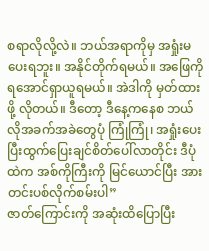စရာလိုလို့လဲ။ ဘယ်အရာကိုမှ အရှုံးမပေးရဘူး။ အနိုင်တိုက်ရမယ်။ အဖြေကို ရအောင်ရှာယူရမယ်။ အဲဒါကို မှတ်ထားဖို့ လိုတယ်။ ဒီတော့ ဒီနေ့ကနေစ ဘယ်လိုအခက်အခဲတွေပုံ ကြုံကြုံ၊ အရှုံးပေးပြီးထွက်ပြေးချင်စိတ်ပေါ်လာတိုင်း ဒီပုံထဲက အစ်ကိုကြီးကို မြင်ယောင်ပြီး အားတင်းပစ်လိုက်စမ်းပါ”
ဇာတ်ကြောင်းကို အဆုံးထိပြောပြီး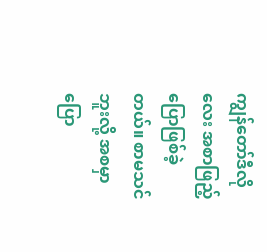ကျွန်တော်ဒီလိုလေး အစာဖြည့်ပြောဖြစ်ခဲ့တယ်။ စာမသင်ဘူးလို့ အစမှာ ပြော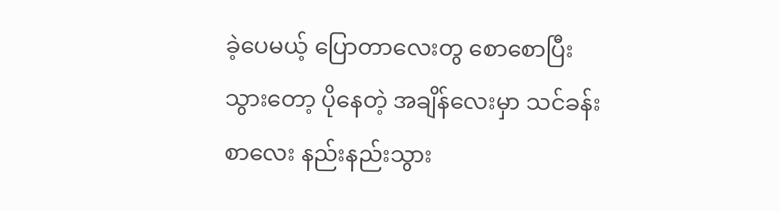ခဲ့ပေမယ့် ပြောတာလေးတွ စောစောပြီးသွားတော့ ပိုနေတဲ့ အချိန်လေးမှာ သင်ခန်းစာလေး နည်းနည်းသွား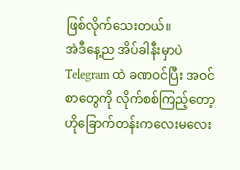ဖြစ်လိုက်သေးတယ်။
အဲဒီနေ့ည အိပ်ခါနီးမှာပဲ Telegram ထဲ ခဏဝင်ပြီး အဝင်စာတွေကို လိုက်စစ်ကြည့်တော့ ဟိုခြောက်တန်းကလေးမလေး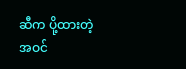ဆီက ပို့ထားတဲ့ အဝင်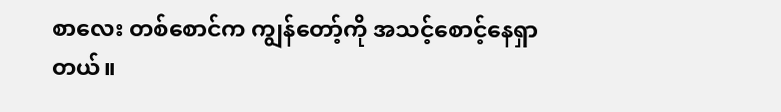စာလေး တစ်စောင်က ကျွန်တော့်ကို အသင့်စောင့်နေရှာတယ်။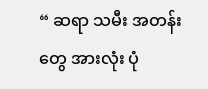“ ဆရာ သမီး အတန်းတွေ အားလုံး ပုံ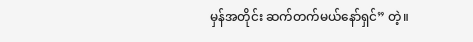မှန်အတိုင်း ဆက်တက်မယ်နော်ရှင်” တဲ့။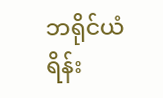ဘရိုင်ယံရိန်း